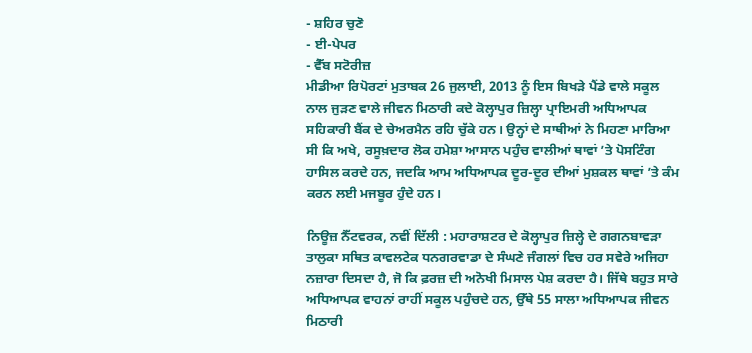- ਸ਼ਹਿਰ ਚੁਣੋ
- ਈ-ਪੇਪਰ
- ਵੈੱਬ ਸਟੋਰੀਜ਼
ਮੀਡੀਆ ਰਿਪੋਰਟਾਂ ਮੁਤਾਬਕ 26 ਜੁਲਾਈ, 2013 ਨੂੰ ਇਸ ਬਿਖੜੇ ਪੈਂਡੇ ਵਾਲੇ ਸਕੂਲ ਨਾਲ ਜੁੜਣ ਵਾਲੇ ਜੀਵਨ ਮਿਠਾਰੀ ਕਦੇ ਕੋਲ੍ਹਾਪੁਰ ਜ਼ਿਲ੍ਹਾ ਪ੍ਰਾਇਮਰੀ ਅਧਿਆਪਕ ਸਹਿਕਾਰੀ ਬੈਂਕ ਦੇ ਚੇਅਰਮੈਨ ਰਹਿ ਚੁੱਕੇ ਹਨ। ਉਨ੍ਹਾਂ ਦੇ ਸਾਥੀਆਂ ਨੇ ਮਿਹਣਾ ਮਾਰਿਆ ਸੀ ਕਿ ਅਖੇ, ਰਸੂਖ਼ਦਾਰ ਲੋਕ ਹਮੇਸ਼ਾ ਆਸਾਨ ਪਹੁੰਚ ਵਾਲੀਆਂ ਥਾਵਾਂ ’ਤੇ ਪੋਸਟਿੰਗ ਹਾਸਿਲ ਕਰਦੇ ਹਨ, ਜਦਕਿ ਆਮ ਅਧਿਆਪਕ ਦੂਰ-ਦੂਰ ਦੀਆਂ ਮੁਸ਼ਕਲ ਥਾਵਾਂ ’ਤੇ ਕੰਮ ਕਰਨ ਲਈ ਮਜਬੂਰ ਹੁੰਦੇ ਹਨ।

ਨਿਊਜ਼ ਨੈੱਟਵਰਕ, ਨਵੀਂ ਦਿੱਲੀ : ਮਹਾਰਾਸ਼ਟਰ ਦੇ ਕੋਲ੍ਹਾਪੁਰ ਜ਼ਿਲ੍ਹੇ ਦੇ ਗਗਨਬਾਵੜਾ ਤਾਲੁਕਾ ਸਥਿਤ ਕਾਵਲਟੇਕ ਧਨਗਰਵਾਡਾ ਦੇ ਸੰਘਣੇ ਜੰਗਲਾਂ ਵਿਚ ਹਰ ਸਵੇਰੇ ਅਜਿਹਾ ਨਜ਼ਾਰਾ ਦਿਸਦਾ ਹੈ, ਜੋ ਕਿ ਫ਼ਰਜ਼ ਦੀ ਅਨੋਖੀ ਮਿਸਾਲ ਪੇਸ਼ ਕਰਦਾ ਹੈ। ਜਿੱਥੇ ਬਹੁਤ ਸਾਰੇ ਅਧਿਆਪਕ ਵਾਹਨਾਂ ਰਾਹੀਂ ਸਕੂਲ ਪਹੁੰਚਦੇ ਹਨ, ਉੱਥੇ 55 ਸਾਲਾ ਅਧਿਆਪਕ ਜੀਵਨ ਮਿਠਾਰੀ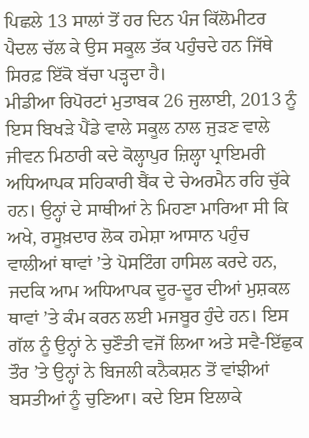ਪਿਛਲੇ 13 ਸਾਲਾਂ ਤੋਂ ਹਰ ਦਿਨ ਪੰਜ ਕਿੱਲੋਮੀਟਰ ਪੈਦਲ ਚੱਲ ਕੇ ਉਸ ਸਕੂਲ ਤੱਕ ਪਹੁੰਚਦੇ ਹਨ ਜਿੱਥੇ ਸਿਰਫ਼ ਇੱਕੋ ਬੱਚਾ ਪੜ੍ਹਦਾ ਹੈ।
ਮੀਡੀਆ ਰਿਪੋਰਟਾਂ ਮੁਤਾਬਕ 26 ਜੁਲਾਈ, 2013 ਨੂੰ ਇਸ ਬਿਖੜੇ ਪੈਂਡੇ ਵਾਲੇ ਸਕੂਲ ਨਾਲ ਜੁੜਣ ਵਾਲੇ ਜੀਵਨ ਮਿਠਾਰੀ ਕਦੇ ਕੋਲ੍ਹਾਪੁਰ ਜ਼ਿਲ੍ਹਾ ਪ੍ਰਾਇਮਰੀ ਅਧਿਆਪਕ ਸਹਿਕਾਰੀ ਬੈਂਕ ਦੇ ਚੇਅਰਮੈਨ ਰਹਿ ਚੁੱਕੇ ਹਨ। ਉਨ੍ਹਾਂ ਦੇ ਸਾਥੀਆਂ ਨੇ ਮਿਹਣਾ ਮਾਰਿਆ ਸੀ ਕਿ ਅਖੇ, ਰਸੂਖ਼ਦਾਰ ਲੋਕ ਹਮੇਸ਼ਾ ਆਸਾਨ ਪਹੁੰਚ ਵਾਲੀਆਂ ਥਾਵਾਂ ’ਤੇ ਪੋਸਟਿੰਗ ਹਾਸਿਲ ਕਰਦੇ ਹਨ, ਜਦਕਿ ਆਮ ਅਧਿਆਪਕ ਦੂਰ-ਦੂਰ ਦੀਆਂ ਮੁਸ਼ਕਲ ਥਾਵਾਂ ’ਤੇ ਕੰਮ ਕਰਨ ਲਈ ਮਜਬੂਰ ਹੁੰਦੇ ਹਨ। ਇਸ ਗੱਲ ਨੂੰ ਉਨ੍ਹਾਂ ਨੇ ਚੁਣੌਤੀ ਵਜੋਂ ਲਿਆ ਅਤੇ ਸਵੈ-ਇੱਛੁਕ ਤੌਰ ’ਤੇ ਉਨ੍ਹਾਂ ਨੇ ਬਿਜਲੀ ਕਨੈਕਸ਼ਨ ਤੋਂ ਵਾਂਝੀਆਂ ਬਸਤੀਆਂ ਨੂੰ ਚੁਣਿਆ। ਕਦੇ ਇਸ ਇਲਾਕੇ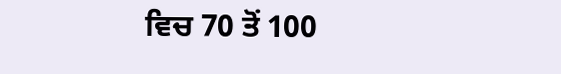ਵਿਚ 70 ਤੋਂ 100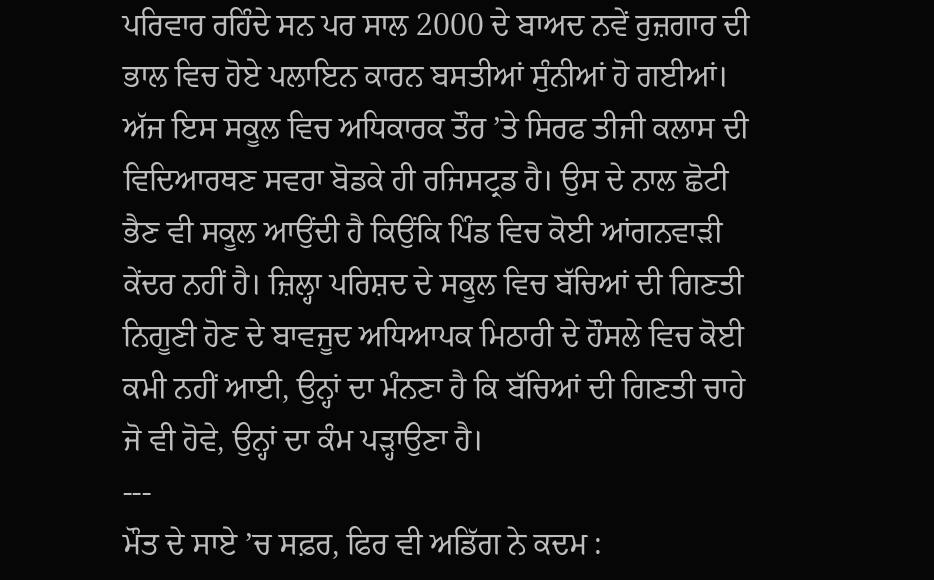ਪਰਿਵਾਰ ਰਹਿੰਦੇ ਸਨ ਪਰ ਸਾਲ 2000 ਦੇ ਬਾਅਦ ਨਵੇਂ ਰੁਜ਼ਗਾਰ ਦੀ ਭਾਲ ਵਿਚ ਹੋਏ ਪਲਾਇਨ ਕਾਰਨ ਬਸਤੀਆਂ ਸੁੰਨੀਆਂ ਹੋ ਗਈਆਂ। ਅੱਜ ਇਸ ਸਕੂਲ ਵਿਚ ਅਧਿਕਾਰਕ ਤੌਰ ’ਤੇ ਸਿਰਫ ਤੀਜੀ ਕਲਾਸ ਦੀ ਵਿਦਿਆਰਥਣ ਸਵਰਾ ਬੋਡਕੇ ਹੀ ਰਜਿਸਟ੍ਰਡ ਹੈ। ਉਸ ਦੇ ਨਾਲ ਛੋਟੀ ਭੈਣ ਵੀ ਸਕੂਲ ਆਉਂਦੀ ਹੈ ਕਿਉਂਕਿ ਪਿੰਡ ਵਿਚ ਕੋਈ ਆਂਗਨਵਾੜੀ ਕੇਂਦਰ ਨਹੀਂ ਹੈ। ਜ਼ਿਲ੍ਹਾ ਪਰਿਸ਼ਦ ਦੇ ਸਕੂਲ ਵਿਚ ਬੱਚਿਆਂ ਦੀ ਗਿਣਤੀ ਨਿਗੂਣੀ ਹੋਣ ਦੇ ਬਾਵਜੂਦ ਅਧਿਆਪਕ ਮਿਠਾਰੀ ਦੇ ਹੌਸਲੇ ਵਿਚ ਕੋਈ ਕਮੀ ਨਹੀਂ ਆਈ, ਉਨ੍ਹਾਂ ਦਾ ਮੰਨਣਾ ਹੈ ਕਿ ਬੱਚਿਆਂ ਦੀ ਗਿਣਤੀ ਚਾਹੇ ਜੋ ਵੀ ਹੋਵੇ, ਉਨ੍ਹਾਂ ਦਾ ਕੰਮ ਪੜ੍ਹਾਉਣਾ ਹੈ।
---
ਮੌਤ ਦੇ ਸਾਏ ’ਚ ਸਫ਼ਰ, ਫਿਰ ਵੀ ਅਡਿੱਗ ਨੇ ਕਦਮ :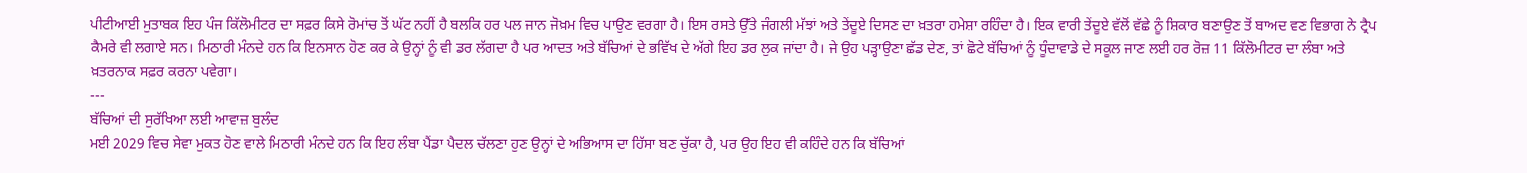ਪੀਟੀਆਈ ਮੁਤਾਬਕ ਇਹ ਪੰਜ ਕਿੱਲੋਮੀਟਰ ਦਾ ਸਫ਼ਰ ਕਿਸੇ ਰੋਮਾਂਚ ਤੋਂ ਘੱਟ ਨਹੀਂ ਹੈ ਬਲਕਿ ਹਰ ਪਲ ਜਾਨ ਜੋਖ਼ਮ ਵਿਚ ਪਾਉਣ ਵਰਗਾ ਹੈ। ਇਸ ਰਸਤੇ ਉੱਤੇ ਜੰਗਲੀ ਮੱਝਾਂ ਅਤੇ ਤੇਂਦੂਏ ਦਿਸਣ ਦਾ ਖ਼ਤਰਾ ਹਮੇਸ਼ਾ ਰਹਿੰਦਾ ਹੈ। ਇਕ ਵਾਰੀ ਤੇਂਦੂਏ ਵੱਲੋਂ ਵੱਛੇ ਨੂੰ ਸ਼ਿਕਾਰ ਬਣਾਉਣ ਤੋਂ ਬਾਅਦ ਵਣ ਵਿਭਾਗ ਨੇ ਟ੍ਰੈਪ ਕੈਮਰੇ ਵੀ ਲਗਾਏ ਸਨ। ਮਿਠਾਰੀ ਮੰਨਦੇ ਹਨ ਕਿ ਇਨਸਾਨ ਹੋਣ ਕਰ ਕੇ ਉਨ੍ਹਾਂ ਨੂੰ ਵੀ ਡਰ ਲੱਗਦਾ ਹੈ ਪਰ ਆਦਤ ਅਤੇ ਬੱਚਿਆਂ ਦੇ ਭਵਿੱਖ ਦੇ ਅੱਗੇ ਇਹ ਡਰ ਲੁਕ ਜਾਂਦਾ ਹੈ। ਜੇ ਉਹ ਪੜ੍ਹਾਉਣਾ ਛੱਡ ਦੇਣ, ਤਾਂ ਛੋਟੇ ਬੱਚਿਆਂ ਨੂੰ ਧੂੰਦਾਵਾਡੇ ਦੇ ਸਕੂਲ ਜਾਣ ਲਈ ਹਰ ਰੋਜ਼ 11 ਕਿੱਲੋਮੀਟਰ ਦਾ ਲੰਬਾ ਅਤੇ ਖ਼ਤਰਨਾਕ ਸਫ਼ਰ ਕਰਨਾ ਪਵੇਗਾ।
---
ਬੱਚਿਆਂ ਦੀ ਸੁਰੱਖਿਆ ਲਈ ਆਵਾਜ਼ ਬੁਲੰਦ
ਮਈ 2029 ਵਿਚ ਸੇਵਾ ਮੁਕਤ ਹੋਣ ਵਾਲੇ ਮਿਠਾਰੀ ਮੰਨਦੇ ਹਨ ਕਿ ਇਹ ਲੰਬਾ ਪੈਂਡਾ ਪੈਦਲ ਚੱਲਣਾ ਹੁਣ ਉਨ੍ਹਾਂ ਦੇ ਅਭਿਆਸ ਦਾ ਹਿੱਸਾ ਬਣ ਚੁੱਕਾ ਹੈ, ਪਰ ਉਹ ਇਹ ਵੀ ਕਹਿੰਦੇ ਹਨ ਕਿ ਬੱਚਿਆਂ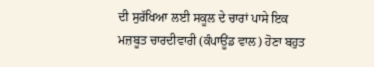ਦੀ ਸੁਰੱਖਿਆ ਲਈ ਸਕੂਲ ਦੇ ਚਾਰਾਂ ਪਾਸੇ ਇਕ ਮਜ਼ਬੂਤ ਚਾਰਦੀਵਾਰੀ (ਕੰਪਾਊਂਡ ਵਾਲ) ਹੋਣਾ ਬਹੁਤ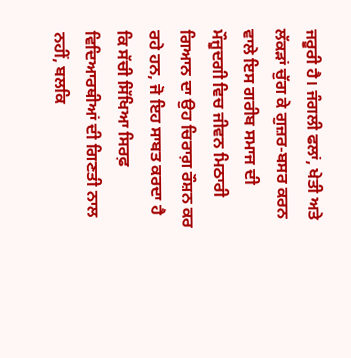ਜਰੂਰੀ ਹੈ। ਜੰਗਲੀ ਫਲਾਂ, ਖੇਤੀ ਅਤੇ ਲੱਕੜਾਂ ਚੁੱਗ ਕੇ ਗੁਜ਼ਰ-ਬਸਰ ਕਰਨ ਵਾਲੇ ਇਸ ਗਰੀਬ ਸਮਾਜ ਦੀ ਮੌਜੂਦਗੀ ਵਿਚ ਜੀਵਨ ਮਿਠਾਰੀ ਗਿਆਨ ਦਾ ਉਹ ਚਿਰਾਗ਼ ਰੌਸ਼ਨ ਕਰ ਰਹੇ ਹਨ, ਜੋ ਇਹ ਸਾਬਤ ਕਰਦਾ ਹੈ ਕਿ ਸੱਚੀ ਸਿੱਖਿਆ ਸਿਰਫ਼ ਵਿਦਿਆਰਥੀਆਂ ਦੀ ਗਿਣਤੀ ਨਾਲ ਨਹੀਂ, ਬਲਕਿ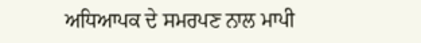ਅਧਿਆਪਕ ਦੇ ਸਮਰਪਣ ਨਾਲ ਮਾਪੀ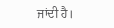ਜਾਂਦੀ ਹੈ।